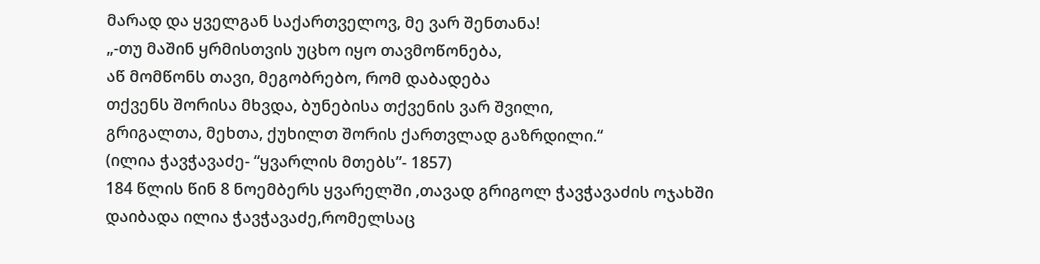მარად და ყველგან საქართველოვ, მე ვარ შენთანა!
„-თუ მაშინ ყრმისთვის უცხო იყო თავმოწონება,
აწ მომწონს თავი, მეგობრებო, რომ დაბადება
თქვენს შორისა მხვდა, ბუნებისა თქვენის ვარ შვილი,
გრიგალთა, მეხთა, ქუხილთ შორის ქართვლად გაზრდილი.“
(ილია ჭავჭავაძე- “ყვარლის მთებს”- 1857)
184 წლის წინ 8 ნოემბერს ყვარელში ,თავად გრიგოლ ჭავჭავაძის ოჯახში დაიბადა ილია ჭავჭავაძე,რომელსაც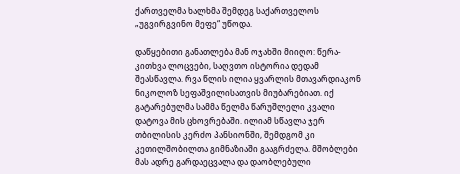ქართველმა ხალხმა შემდეგ საქართველოს „უგვირგვინო მეფე“ უწოდა.

დაწყებითი განათლება მან ოჯახში მიიღო: წერა-კითხვა ლოცვები, საღვთო ისტორია დედამ შეასწავლა. რვა წლის ილია ყვარლის მთავარდიაკონ ნიკოლოზ სეფაშვილისათვის მიუბარებიათ. იქ გატარებულმა სამმა წელმა წარუშლელი კვალი დატოვა მის ცხოვრებაში. ილიამ სწავლა ჯერ თბილისის კერძო პანსიონში, შემდგომ კი კეთილშობილთა გიმნაზიაში გააგრძელა. მშობლები მას ადრე გარდაეცვალა და დაობლებული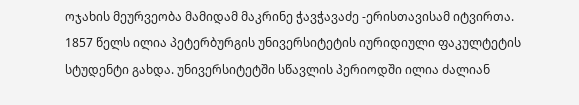ოჯახის მეურვეობა მამიდამ მაკრინე ჭავჭავაძე -ერისთავისამ იტვირთა.
1857 წელს ილია პეტერბურგის უნივერსიტეტის იურიდიული ფაკულტეტის სტუდენტი გახდა. უნივერსიტეტში სწავლის პერიოდში ილია ძალიან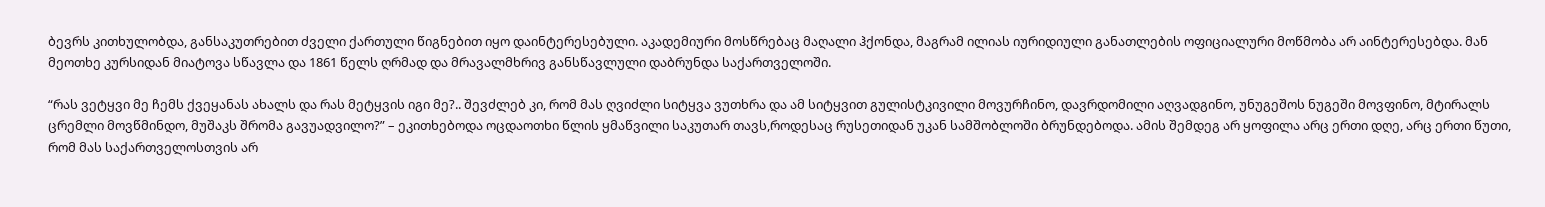ბევრს კითხულობდა, განსაკუთრებით ძველი ქართული წიგნებით იყო დაინტერესებული. აკადემიური მოსწრებაც მაღალი ჰქონდა, მაგრამ ილიას იურიდიული განათლების ოფიციალური მოწმობა არ აინტერესებდა. მან მეოთხე კურსიდან მიატოვა სწავლა და 1861 წელს ღრმად და მრავალმხრივ განსწავლული დაბრუნდა საქართველოში.

“რას ვეტყვი მე ჩემს ქვეყანას ახალს და რას მეტყვის იგი მე?.. შევძლებ კი, რომ მას ღვიძლი სიტყვა ვუთხრა და ამ სიტყვით გულისტკივილი მოვურჩინო, დავრდომილი აღვადგინო, უნუგეშოს ნუგეში მოვფინო, მტირალს ცრემლი მოვწმინდო, მუშაკს შრომა გავუადვილო?” – ეკითხებოდა ოცდაოთხი წლის ყმაწვილი საკუთარ თავს,როდესაც რუსეთიდან უკან სამშობლოში ბრუნდებოდა. ამის შემდეგ არ ყოფილა არც ერთი დღე, არც ერთი წუთი, რომ მას საქართველოსთვის არ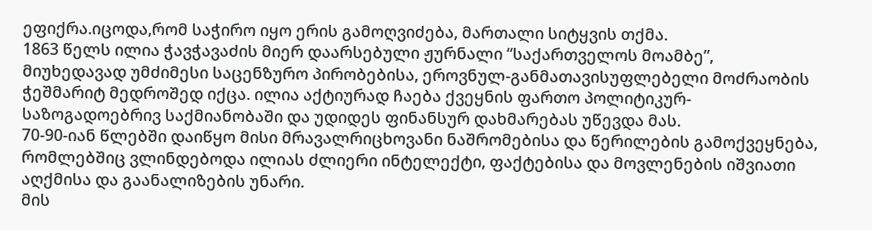ეფიქრა.იცოდა,რომ საჭირო იყო ერის გამოღვიძება, მართალი სიტყვის თქმა.
1863 წელს ილია ჭავჭავაძის მიერ დაარსებული ჟურნალი “საქართველოს მოამბე”, მიუხედავად უმძიმესი საცენზურო პირობებისა, ეროვნულ-განმათავისუფლებელი მოძრაობის ჭეშმარიტ მედროშედ იქცა. ილია აქტიურად ჩაება ქვეყნის ფართო პოლიტიკურ-საზოგადოებრივ საქმიანობაში და უდიდეს ფინანსურ დახმარებას უწევდა მას.
70-90-იან წლებში დაიწყო მისი მრავალრიცხოვანი ნაშრომებისა და წერილების გამოქვეყნება, რომლებშიც ვლინდებოდა ილიას ძლიერი ინტელექტი, ფაქტებისა და მოვლენების იშვიათი აღქმისა და გაანალიზების უნარი.
მის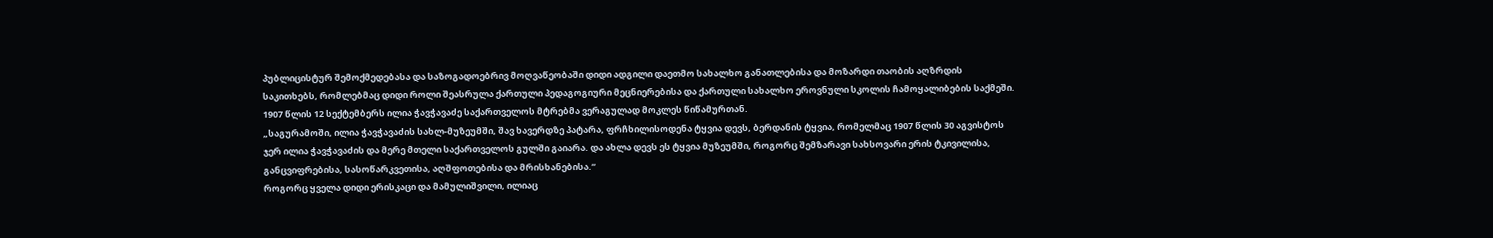პუბლიცისტურ შემოქმედებასა და საზოგადოებრივ მოღვაწეობაში დიდი ადგილი დაეთმო სახალხო განათლებისა და მოზარდი თაობის აღზრდის საკითხებს, რომლებმაც დიდი როლი შეასრულა ქართული პედაგოგიური მეცნიერებისა და ქართული სახალხო ეროვნული სკოლის ჩამოყალიბების საქმეში. 1907 წლის 12 სექტემბერს ილია ჭავჭავაძე საქართველოს მტრებმა ვერაგულად მოკლეს წიწამურთან.
„საგურამოში, ილია ჭავჭავაძის სახლ-მუზეუმში, შავ ხავერდზე პატარა, ფრჩხილისოდენა ტყვია დევს, ბერდანის ტყვია, რომელმაც 1907 წლის 30 აგვისტოს ჯერ ილია ჭავჭავაძის და მერე მთელი საქართველოს გულში გაიარა. და ახლა დევს ეს ტყვია მუზეუმში, როგორც შემზარავი სახსოვარი ერის ტკივილისა, განცვიფრებისა, სასოწარკვეთისა, აღშფოთებისა და მრისხანებისა.“
როგორც ყველა დიდი ერისკაცი და მამულიშვილი, ილიაც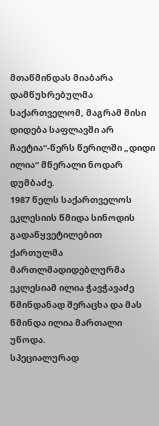მთაწმინდას მიაბარა დამწუხრებულმა საქართველომ, მაგრამ მისი დიდება საფლავში არ ჩაეტია“-წერს წერილში „დიდი ილია“ მწერალი ნოდარ დუმბაძე.
1987 წელს საქართველოს ეკლესიის წმიდა სინოდის გადაწყვეტილებით ქართულმა მართლმადიდებლურმა ეკლესიამ ილია ჭავჭავაძე წმინდანად შერაცხა და მას წმინდა ილია მართალი უწოდა.
სპეციალურად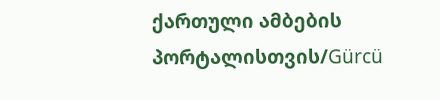ქართული ამბების პორტალისთვის/Gürcü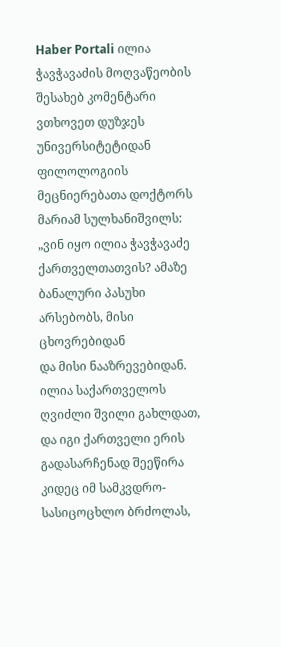Haber Portali ილია ჭავჭავაძის მოღვაწეობის შესახებ კომენტარი ვთხოვეთ დუზჯეს უნივერსიტეტიდან ფილოლოგიის მეცნიერებათა დოქტორს მარიამ სულხანიშვილს:
„ვინ იყო ილია ჭავჭავაძე ქართველთათვის? ამაზე ბანალური პასუხი არსებობს, მისი ცხოვრებიდან
და მისი ნააზრევებიდან.
ილია საქართველოს ღვიძლი შვილი გახლდათ, და იგი ქართველი ერის გადასარჩენად შეეწირა კიდეც იმ სამკვდრო- სასიცოცხლო ბრძოლას,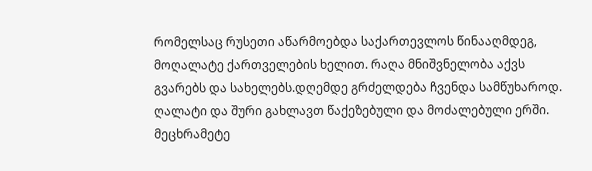რომელსაც რუსეთი აწარმოებდა საქართევლოს წინააღმდეგ, მოღალატე ქართველების ხელით. რაღა მნიშვნელობა აქვს გვარებს და სახელებს.დღემდე გრძელდება ჩვენდა სამწუხაროდ. ღალატი და შური გახლავთ წაქეზებული და მოძალებული ერში.
მეცხრამეტე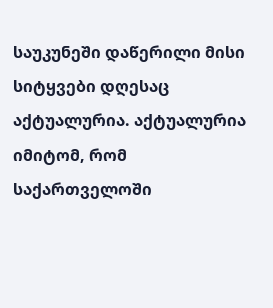საუკუნეში დაწერილი მისი სიტყვები დღესაც აქტუალურია. აქტუალურია იმიტომ, რომ საქართველოში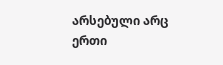არსებული არც ერთი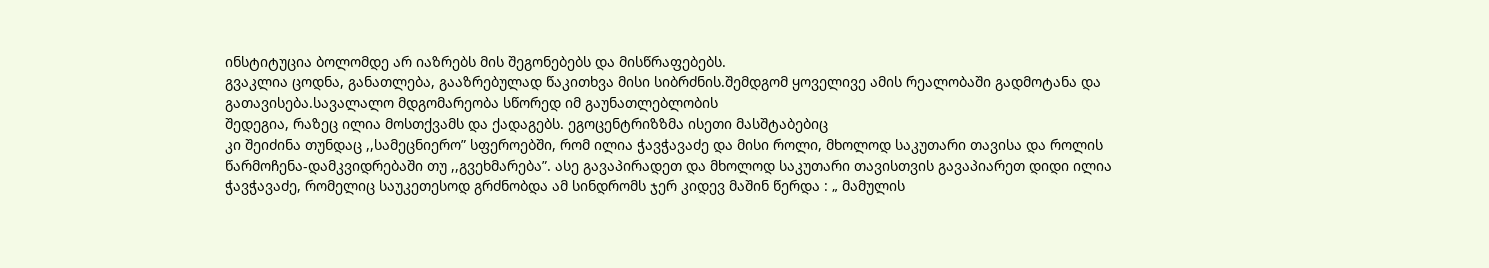ინსტიტუცია ბოლომდე არ იაზრებს მის შეგონებებს და მისწრაფებებს.
გვაკლია ცოდნა, განათლება, გააზრებულად წაკითხვა მისი სიბრძნის.შემდგომ ყოველივე ამის რეალობაში გადმოტანა და გათავისება.სავალალო მდგომარეობა სწორედ იმ გაუნათლებლობის
შედეგია, რაზეც ილია მოსთქვამს და ქადაგებს. ეგოცენტრიზზმა ისეთი მასშტაბებიც
კი შეიძინა თუნდაც ,,სამეცნიერო” სფეროებში, რომ ილია ჭავჭავაძე და მისი როლი, მხოლოდ საკუთარი თავისა და როლის წარმოჩენა-დამკვიდრებაში თუ ,,გვეხმარება”. ასე გავაპირადეთ და მხოლოდ საკუთარი თავისთვის გავაპიარეთ დიდი ილია ჭავჭავაძე, რომელიც საუკეთესოდ გრძნობდა ამ სინდრომს ჯერ კიდევ მაშინ წერდა : „ მამულის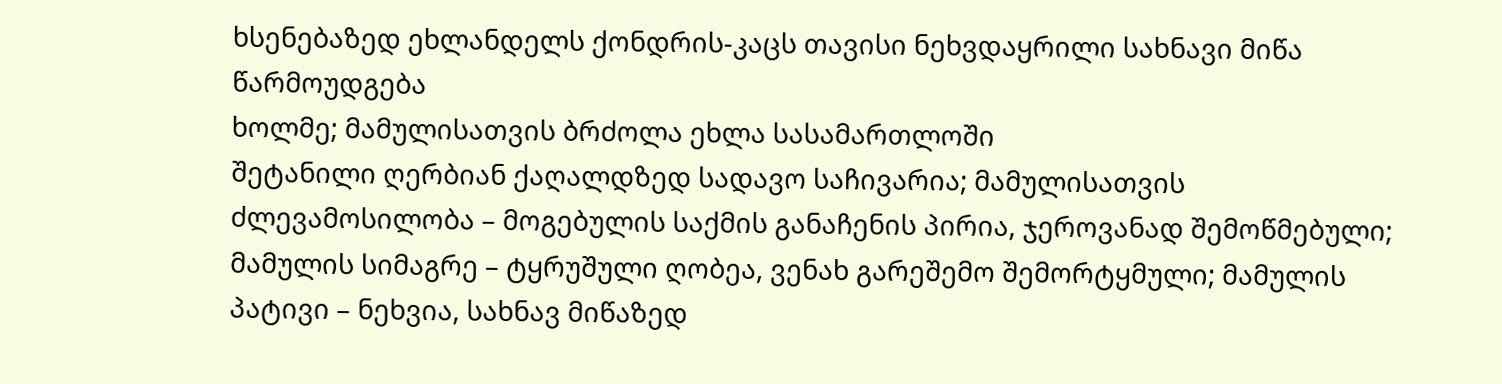ხსენებაზედ ეხლანდელს ქონდრის-კაცს თავისი ნეხვდაყრილი სახნავი მიწა წარმოუდგება
ხოლმე; მამულისათვის ბრძოლა ეხლა სასამართლოში
შეტანილი ღერბიან ქაღალდზედ სადავო საჩივარია; მამულისათვის ძლევამოსილობა – მოგებულის საქმის განაჩენის პირია, ჯეროვანად შემოწმებული; მამულის სიმაგრე – ტყრუშული ღობეა, ვენახ გარეშემო შემორტყმული; მამულის პატივი – ნეხვია, სახნავ მიწაზედ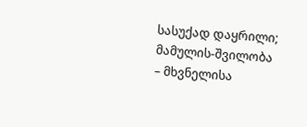სასუქად დაყრილი; მამულის-შვილობა – მხვნელისა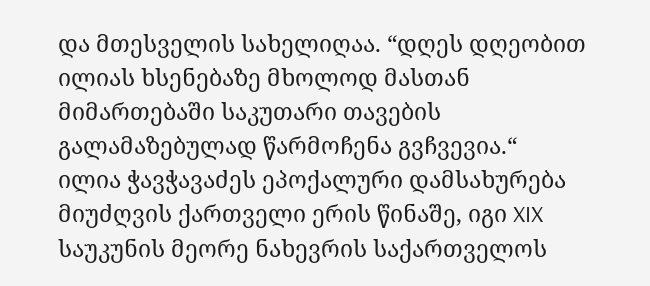და მთესველის სახელიღაა. “დღეს დღეობით ილიას ხსენებაზე მხოლოდ მასთან მიმართებაში საკუთარი თავების გალამაზებულად წარმოჩენა გვჩვევია.“
ილია ჭავჭავაძეს ეპოქალური დამსახურება მიუძღვის ქართველი ერის წინაშე, იგი XIX საუკუნის მეორე ნახევრის საქართველოს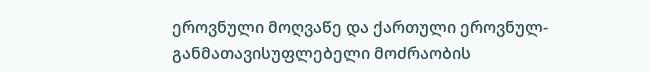ეროვნული მოღვაწე და ქართული ეროვნულ-განმათავისუფლებელი მოძრაობის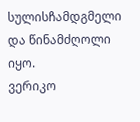სულისჩამდგმელი და წინამძღოლი იყო.
ვერიკო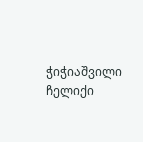ჭიჭიაშვილი ჩელიქი